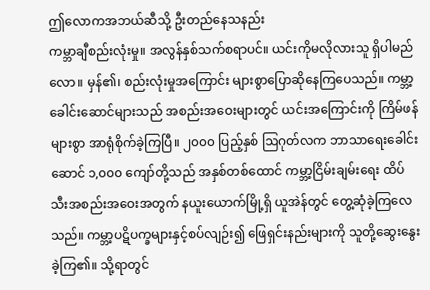ဤလောကအဘယ်ဆီသို့ ဦးတည်နေသနည်း
ကမ္ဘာချီစည်းလုံးမှု။ အလွန်နှစ်သက်စရာပင်။ ယင်းကိုမလိုလားသူ ရှိပါမည်လော။ မှန်၏၊ စည်းလုံးမှုအကြောင်း များစွာပြောဆိုနေကြပေသည်။ ကမ္ဘာ့ခေါင်းဆောင်များသည် အစည်းအဝေးများတွင် ယင်းအကြောင်းကို ကြိမ်ဖန်များစွာ အာရုံစိုက်ခဲ့ကြပြီ။ ၂၀၀၀ ပြည့်နှစ် ဩဂုတ်လက ဘာသာရေးခေါင်းဆောင် ၁,၀၀၀ ကျော်တို့သည် အနှစ်တစ်ထောင် ကမ္ဘာ့ငြိမ်းချမ်းရေး ထိပ်သီးအစည်းအဝေးအတွက် နယူးယောက်မြို့ရှိ ယူအဲန်တွင် တွေ့ဆုံခဲ့ကြလေသည်။ ကမ္ဘာ့ပဋိပက္ခများနှင့်စပ်လျဉ်း၍ ဖြေရှင်းနည်းများကို သူတို့ဆွေးနွေးခဲ့ကြ၏။ သို့ရာတွင်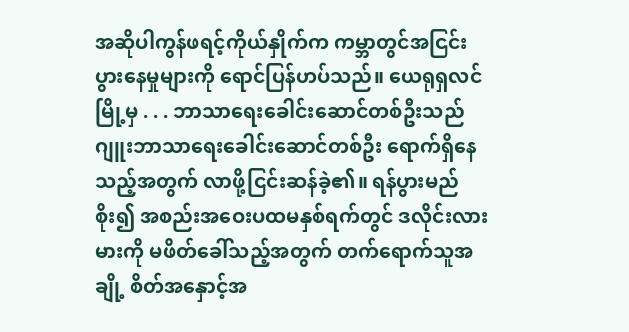အဆိုပါကွန်ဖရင့်ကိုယ်နှိုက်က ကမ္ဘာတွင်အငြင်းပွားနေမှုများကို ရောင်ပြန်ဟပ်သည်။ ယေရုရှလင်မြို့မှ . . . ဘာသာရေးခေါင်းဆောင်တစ်ဦးသည် ဂျူးဘာသာရေးခေါင်းဆောင်တစ်ဦး ရောက်ရှိနေသည့်အတွက် လာဖို့ငြင်းဆန်ခဲ့၏။ ရန်ပွားမည်စိုး၍ အစည်းအဝေးပထမနှစ်ရက်တွင် ဒလိုင်းလားမားကို မဖိတ်ခေါ်သည့်အတွက် တက်ရောက်သူအချို့ စိတ်အနှောင့်အ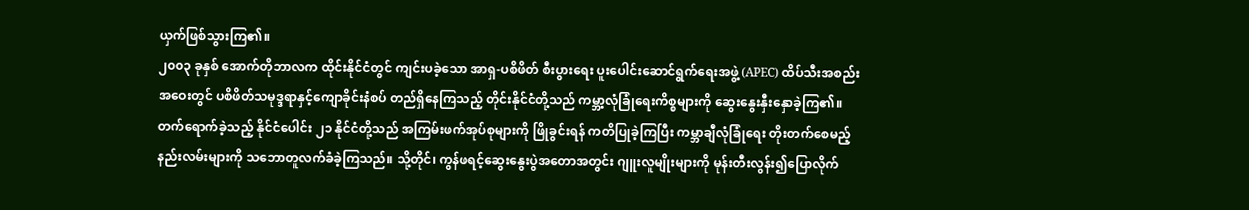ယှက်ဖြစ်သွားကြ၏။
၂၀၀၃ ခုနှစ် အောက်တိုဘာလက ထိုင်းနိုင်ငံတွင် ကျင်းပခဲ့သော အာရှ-ပစိဖိတ် စီးပွားရေး ပူးပေါင်းဆောင်ရွက်ရေးအဖွဲ့ (APEC) ထိပ်သီးအစည်းအဝေးတွင် ပစိဖိတ်သမုဒ္ဒရာနှင့်ကျောခိုင်းနံစပ် တည်ရှိနေကြသည့် တိုင်းနိုင်ငံတို့သည် ကမ္ဘာ့လုံခြုံရေးကိစ္စများကို ဆွေးနွေးနှီးနှောခဲ့ကြ၏။ တက်ရောက်ခဲ့သည့် နိုင်ငံပေါင်း ၂၁ နိုင်ငံတို့သည် အကြမ်းဖက်အုပ်စုများကို ဖြိုခွင်းရန် ကတိပြုခဲ့ကြပြီး ကမ္ဘာချီလုံခြုံရေး တိုးတက်စေမည့်နည်းလမ်းများကို သဘောတူလက်ခံခဲ့ကြသည်။ သို့တိုင်၊ ကွန်ဖရင့်ဆွေးနွေးပွဲအတောအတွင်း ဂျူးလူမျိုးများကို မုန်းတီးလွန်း၍ပြောလိုက်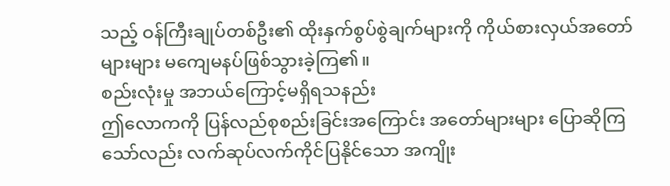သည့် ဝန်ကြီးချုပ်တစ်ဦး၏ ထိုးနှက်စွပ်စွဲချက်များကို ကိုယ်စားလှယ်အတော်များများ မကျေမနပ်ဖြစ်သွားခဲ့ကြ၏။
စည်းလုံးမှု အဘယ်ကြောင့်မရှိရသနည်း
ဤလောကကို ပြန်လည်စုစည်းခြင်းအကြောင်း အတော်များများ ပြောဆိုကြသော်လည်း လက်ဆုပ်လက်ကိုင်ပြနိုင်သော အကျိုး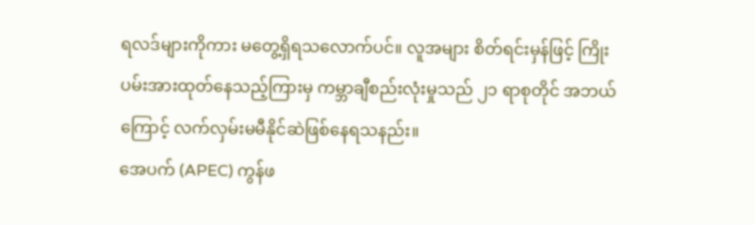ရလဒ်များကိုကား မတွေ့ရှိရသလောက်ပင်။ လူအများ စိတ်ရင်းမှန်ဖြင့် ကြိုးပမ်းအားထုတ်နေသည့်ကြားမှ ကမ္ဘာချီစည်းလုံးမှုသည် ၂၁ ရာစုတိုင် အဘယ်ကြောင့် လက်လှမ်းမမီနိုင်ဆဲဖြစ်နေရသနည်း။
အေပက် (APEC) ကွန်ဖ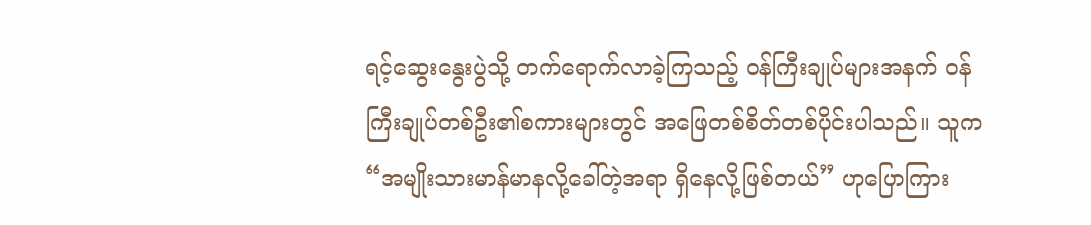ရင့်ဆွေးနွေးပွဲသို့ တက်ရောက်လာခဲ့ကြသည့် ဝန်ကြီးချုပ်များအနက် ဝန်ကြီးချုပ်တစ်ဦး၏စကားများတွင် အဖြေတစ်စိတ်တစ်ပိုင်းပါသည်။ သူက “အမျိုးသားမာန်မာနလို့ခေါ်တဲ့အရာ ရှိနေလို့ဖြစ်တယ်” ဟုပြောကြား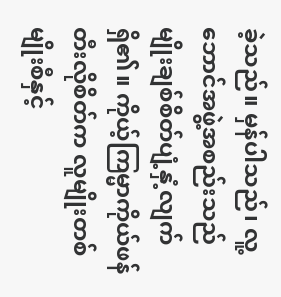ခဲ့သည်။ မှန်ပါသည်၊ လူ့ဘောင်အဖွဲ့အစည်းသည် မျိုးချစ်စိတ်ပျံ့နှံ့လျက်ရှိ၏။ ကိုယ့်ကြမ္မာကိုယ်ဖန်တီးလိုစိတ်က လူမျိုးတစ်မျိုးစီနှင့်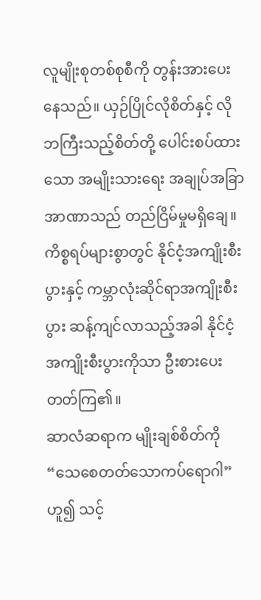လူမျိုးစုတစ်စုစီကို တွန်းအားပေးနေသည်။ ယှဉ်ပြိုင်လိုစိတ်နှင့် လိုဘကြီးသည့်စိတ်တို့ ပေါင်းစပ်ထားသော အမျိုးသားရေး အချုပ်အခြာအာဏာသည် တည်ငြိမ်မှုမရှိချေ။ ကိစ္စရပ်များစွာတွင် နိုင်ငံ့အကျိုးစီးပွားနှင့် ကမ္ဘာလုံးဆိုင်ရာအကျိုးစီးပွား ဆန့်ကျင်လာသည့်အခါ နိုင်ငံ့အကျိုးစီးပွားကိုသာ ဦးစားပေးတတ်ကြ၏။
ဆာလံဆရာက မျိုးချစ်စိတ်ကို “သေစေတတ်သောကပ်ရောဂါ” ဟူ၍ သင့်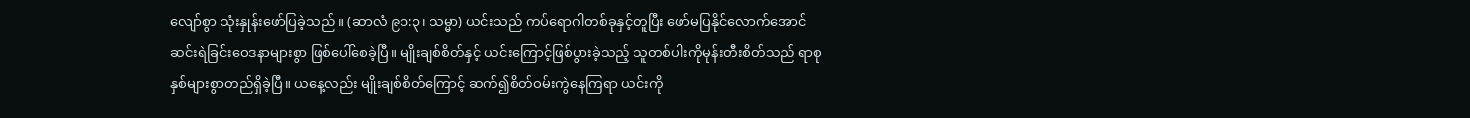လျော်စွာ သုံးနှုန်းဖော်ပြခဲ့သည်။ (ဆာလံ ၉၁:၃၊ သမ္မာ) ယင်းသည် ကပ်ရောဂါတစ်ခုနှင့်တူပြီး ဖော်မပြနိုင်လောက်အောင် ဆင်းရဲခြင်းဝေဒနာများစွာ ဖြစ်ပေါ်စေခဲ့ပြီ။ မျိုးချစ်စိတ်နှင့် ယင်းကြောင့်ဖြစ်ပွားခဲ့သည့် သူတစ်ပါးကိုမုန်းတီးစိတ်သည် ရာစုနှစ်များစွာတည်ရှိခဲ့ပြီ။ ယနေ့လည်း မျိုးချစ်စိတ်ကြောင့် ဆက်၍စိတ်ဝမ်းကွဲနေကြရာ ယင်းကို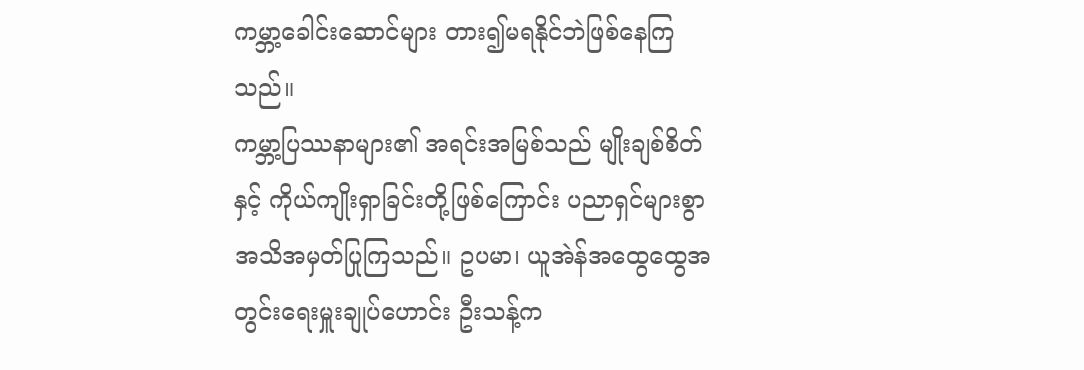ကမ္ဘာ့ခေါင်းဆောင်များ တား၍မရနိုင်ဘဲဖြစ်နေကြသည်။
ကမ္ဘာ့ပြဿနာများ၏ အရင်းအမြစ်သည် မျိုးချစ်စိတ်နှင့် ကိုယ်ကျိုးရှာခြင်းတို့ဖြစ်ကြောင်း ပညာရှင်များစွာ အသိအမှတ်ပြုကြသည်။ ဥပမာ၊ ယူအဲန်အထွေထွေအတွင်းရေးမှူးချုပ်ဟောင်း ဦးသန့်က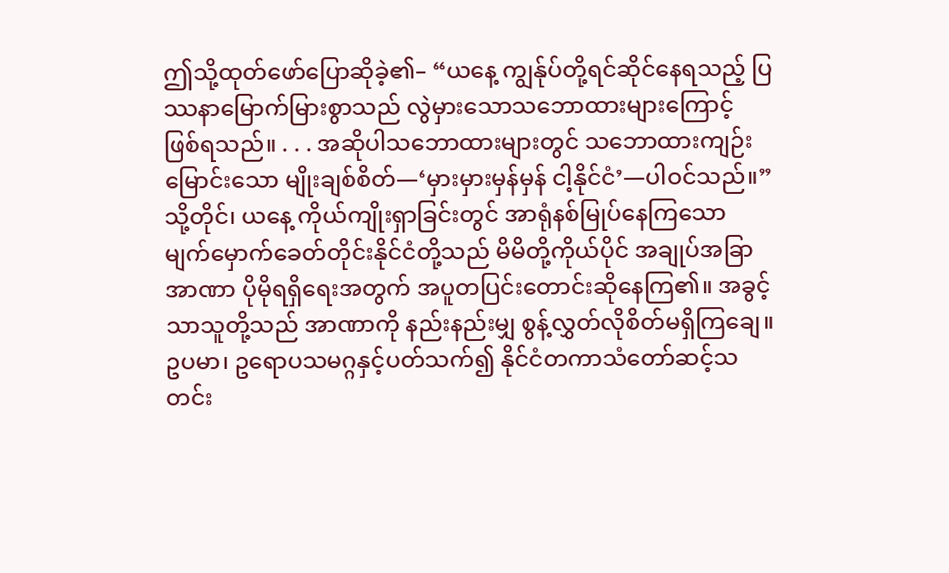ဤသို့ထုတ်ဖော်ပြောဆိုခဲ့၏– “ယနေ့ ကျွန်ုပ်တို့ရင်ဆိုင်နေရသည့် ပြဿနာမြောက်မြားစွာသည် လွဲမှားသောသဘောထားများကြောင့် ဖြစ်ရသည်။ . . . အဆိုပါသဘောထားများတွင် သဘောထားကျဉ်းမြောင်းသော မျိုးချစ်စိတ်—‘မှားမှားမှန်မှန် ငါ့နိုင်ငံ’—ပါဝင်သည်။” သို့တိုင်၊ ယနေ့ ကိုယ်ကျိုးရှာခြင်းတွင် အာရုံနစ်မြုပ်နေကြသော မျက်မှောက်ခေတ်တိုင်းနိုင်ငံတို့သည် မိမိတို့ကိုယ်ပိုင် အချုပ်အခြာအာဏာ ပိုမိုရရှိရေးအတွက် အပူတပြင်းတောင်းဆိုနေကြ၏။ အခွင့်သာသူတို့သည် အာဏာကို နည်းနည်းမျှ စွန့်လွှတ်လိုစိတ်မရှိကြချေ။ဥပမာ၊ ဥရောပသမဂ္ဂနှင့်ပတ်သက်၍ နိုင်ငံတကာသံတော်ဆင့်သတင်း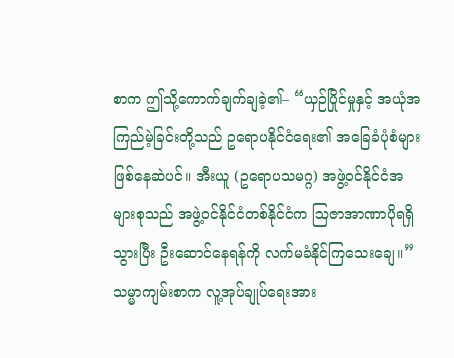စာက ဤသို့ကောက်ချက်ချခဲ့၏– “ယှဉ်ပြိုင်မှုနှင့် အယုံအကြည်မဲ့ခြင်းတို့သည် ဥရောပနိုင်ငံရေး၏ အခြေခံပုံစံများဖြစ်နေဆဲပင်။ အီးယူ (ဥရောပသမဂ္ဂ) အဖွဲ့ဝင်နိုင်ငံအများစုသည် အဖွဲ့ဝင်နိုင်ငံတစ်နိုင်ငံက ဩဇာအာဏာပိုရရှိသွားပြီး ဦးဆောင်နေရန်ကို လက်မခံနိုင်ကြသေးချေ။”
သမ္မာကျမ်းစာက လူ့အုပ်ချုပ်ရေးအား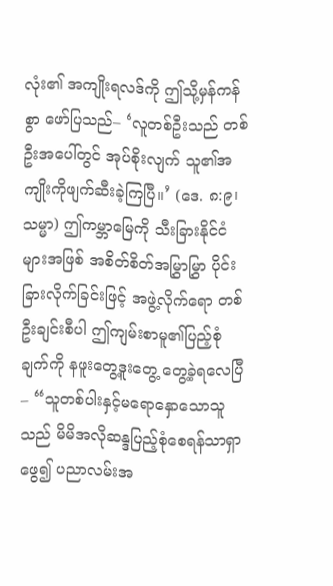လုံး၏ အကျိုးရလဒ်ကို ဤသို့မှန်ကန်စွာ ဖော်ပြသည်– ‘လူတစ်ဦးသည် တစ်ဦးအပေါ်တွင် အုပ်စိုးလျက် သူ၏အကျိုးကိုဖျက်ဆီးခဲ့ကြပြီ။’ (ဒေ. ၈:၉၊ သမ္မာ) ဤကမ္ဘာမြေကို သီးခြားနိုင်ငံများအဖြစ် အစိတ်စိတ်အမြွှာမြွှာ ပိုင်းခြားလိုက်ခြင်းဖြင့် အဖွဲ့လိုက်ရော တစ်ဦးချင်းစီပါ ဤကျမ်းစာမူ၏ပြည့်စုံချက်ကို နဖူးတွေ့ဒူးတွေ့ တွေ့ခဲ့ရလေပြီ– “သူတစ်ပါးနှင့်မရောနှောသောသူသည် မိမိအလိုဆန္ဒပြည့်စုံစေရန်သာရှာဖွေ၍ ပညာလမ်းအ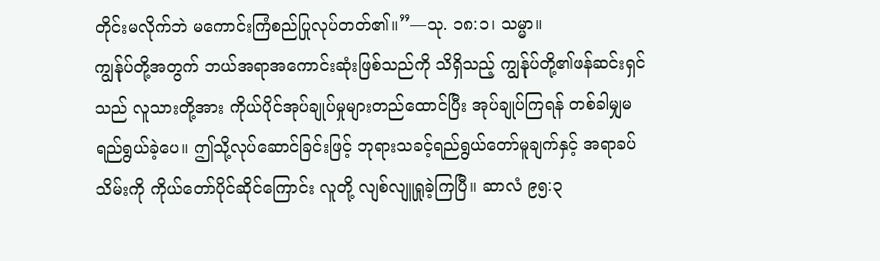တိုင်းမလိုက်ဘဲ မကောင်းကြံစည်ပြုလုပ်တတ်၏။”—သု. ၁၈:၁၊ သမ္မာ။
ကျွန်ုပ်တို့အတွက် ဘယ်အရာအကောင်းဆုံးဖြစ်သည်ကို သိရှိသည့် ကျွန်ုပ်တို့၏ဖန်ဆင်းရှင်သည် လူသားတို့အား ကိုယ်ပိုင်အုပ်ချုပ်မှုများတည်ထောင်ပြီး အုပ်ချုပ်ကြရန် တစ်ခါမျှမရည်ရွယ်ခဲ့ပေ။ ဤသို့လုပ်ဆောင်ခြင်းဖြင့် ဘုရားသခင့်ရည်ရွယ်တော်မူချက်နှင့် အရာခပ်သိမ်းကို ကိုယ်တော်ပိုင်ဆိုင်ကြောင်း လူတို့ လျစ်လျူရှုခဲ့ကြပြီ။ ဆာလံ ၉၅:၃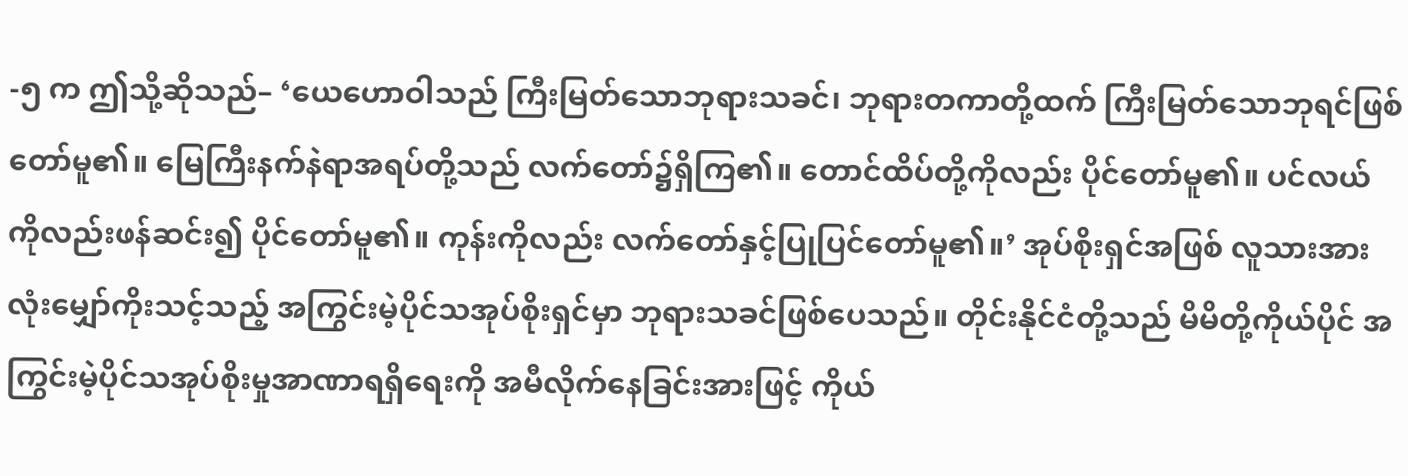-၅ က ဤသို့ဆိုသည်– ‘ယေဟောဝါသည် ကြီးမြတ်သောဘုရားသခင်၊ ဘုရားတကာတို့ထက် ကြီးမြတ်သောဘုရင်ဖြစ်တော်မူ၏။ မြေကြီးနက်နဲရာအရပ်တို့သည် လက်တော်၌ရှိကြ၏။ တောင်ထိပ်တို့ကိုလည်း ပိုင်တော်မူ၏။ ပင်လယ်ကိုလည်းဖန်ဆင်း၍ ပိုင်တော်မူ၏။ ကုန်းကိုလည်း လက်တော်နှင့်ပြုပြင်တော်မူ၏။’ အုပ်စိုးရှင်အဖြစ် လူသားအားလုံးမျှော်ကိုးသင့်သည့် အကြွင်းမဲ့ပိုင်သအုပ်စိုးရှင်မှာ ဘုရားသခင်ဖြစ်ပေသည်။ တိုင်းနိုင်ငံတို့သည် မိမိတို့ကိုယ်ပိုင် အကြွင်းမဲ့ပိုင်သအုပ်စိုးမှုအာဏာရရှိရေးကို အမီလိုက်နေခြင်းအားဖြင့် ကိုယ်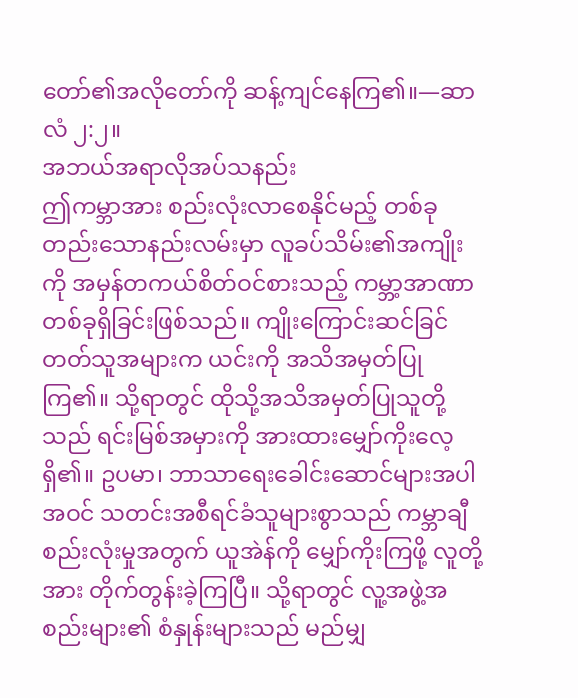တော်၏အလိုတော်ကို ဆန့်ကျင်နေကြ၏။—ဆာလံ ၂:၂။
အဘယ်အရာလိုအပ်သနည်း
ဤကမ္ဘာအား စည်းလုံးလာစေနိုင်မည့် တစ်ခုတည်းသောနည်းလမ်းမှာ လူခပ်သိမ်း၏အကျိုးကို အမှန်တကယ်စိတ်ဝင်စားသည့် ကမ္ဘာ့အာဏာတစ်ခုရှိခြင်းဖြစ်သည်။ ကျိုးကြောင်းဆင်ခြင်တတ်သူအများက ယင်းကို အသိအမှတ်ပြုကြ၏။ သို့ရာတွင် ထိုသို့အသိအမှတ်ပြုသူတို့သည် ရင်းမြစ်အမှားကို အားထားမျှော်ကိုးလေ့ရှိ၏။ ဥပမာ၊ ဘာသာရေးခေါင်းဆောင်များအပါအဝင် သတင်းအစီရင်ခံသူများစွာသည် ကမ္ဘာချီစည်းလုံးမှုအတွက် ယူအဲန်ကို မျှော်ကိုးကြဖို့ လူတို့အား တိုက်တွန်းခဲ့ကြပြီ။ သို့ရာတွင် လူ့အဖွဲ့အစည်းများ၏ စံနှုန်းများသည် မည်မျှ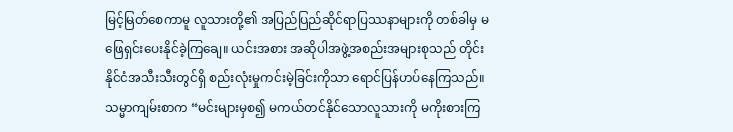မြင့်မြတ်စေကာမူ လူသားတို့၏ အပြည်ပြည်ဆိုင်ရာပြဿနာများကို တစ်ခါမှ မဖြေရှင်းပေးနိုင်ခဲ့ကြချေ။ ယင်းအစား အဆိုပါအဖွဲ့အစည်းအများစုသည် တိုင်းနိုင်ငံအသီးသီးတွင်ရှိ စည်းလုံးမှုကင်းမဲ့ခြင်းကိုသာ ရောင်ပြန်ဟပ်နေကြသည်။
သမ္မာကျမ်းစာက “မင်းများမှစ၍ မကယ်တင်နိုင်သောလူသားကို မကိုးစားကြ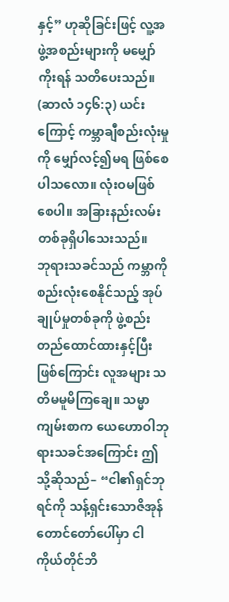နှင့်” ဟုဆိုခြင်းဖြင့် လူ့အဖွဲ့အစည်းများကို မမျှော်ကိုးရန် သတိပေးသည်။ (ဆာလံ ၁၄၆:၃) ယင်းကြောင့် ကမ္ဘာချီစည်းလုံးမှုကို မျှော်လင့်၍မရ ဖြစ်စေပါသလော။ လုံးဝမဖြစ်စေပါ။ အခြားနည်းလမ်းတစ်ခုရှိပါသေးသည်။
ဘုရားသခင်သည် ကမ္ဘာကိုစည်းလုံးစေနိုင်သည့် အုပ်ချုပ်မှုတစ်ခုကို ဖွဲ့စည်းတည်ထောင်ထားနှင့်ပြီးဖြစ်ကြောင်း လူအများ သတိမမူမိကြချေ။ သမ္မာကျမ်းစာက ယေဟောဝါဘုရားသခင်အကြောင်း ဤသို့ဆိုသည်– “ငါ၏ရှင်ဘုရင်ကို သန့်ရှင်းသောဇိအုန်တောင်တော်ပေါ်မှာ ငါကိုယ်တိုင်ဘိ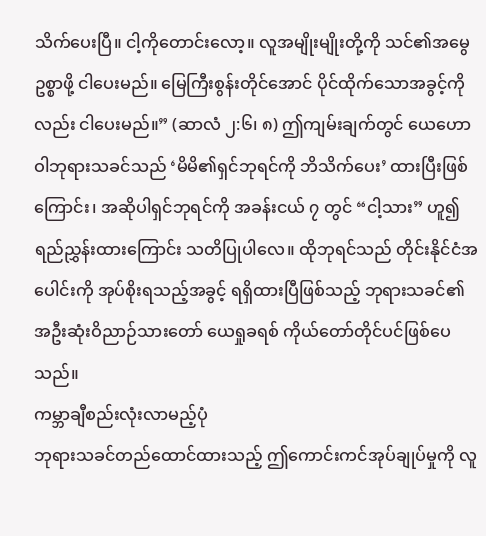သိက်ပေးပြီ။ ငါ့ကိုတောင်းလော့။ လူအမျိုးမျိုးတို့ကို သင်၏အမွေဥစ္စာဖို့ ငါပေးမည်။ မြေကြီးစွန်းတိုင်အောင် ပိုင်ထိုက်သောအခွင့်ကိုလည်း ငါပေးမည်။” (ဆာလံ ၂:၆၊ ၈) ဤကျမ်းချက်တွင် ယေဟောဝါဘုရားသခင်သည် ‘မိမိ၏ရှင်ဘုရင်ကို ဘိသိက်ပေး’ ထားပြီးဖြစ်ကြောင်း၊ အဆိုပါရှင်ဘုရင်ကို အခန်းငယ် ၇ တွင် “ငါ့သား” ဟူ၍ ရည်ညွှန်းထားကြောင်း သတိပြုပါလေ။ ထိုဘုရင်သည် တိုင်းနိုင်ငံအပေါင်းကို အုပ်စိုးရသည့်အခွင့် ရရှိထားပြီဖြစ်သည့် ဘုရားသခင်၏ အဦးဆုံးဝိညာဉ်သားတော် ယေရှုခရစ် ကိုယ်တော်တိုင်ပင်ဖြစ်ပေသည်။
ကမ္ဘာချီစည်းလုံးလာမည့်ပုံ
ဘုရားသခင်တည်ထောင်ထားသည့် ဤကောင်းကင်အုပ်ချုပ်မှုကို လူ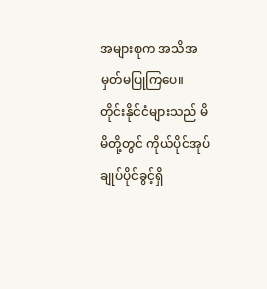အများစုက အသိအမှတ်မပြုကြပေ။ တိုင်းနိုင်ငံများသည် မိမိတို့တွင် ကိုယ်ပိုင်အုပ်ချုပ်ပိုင်ခွင့်ရှိ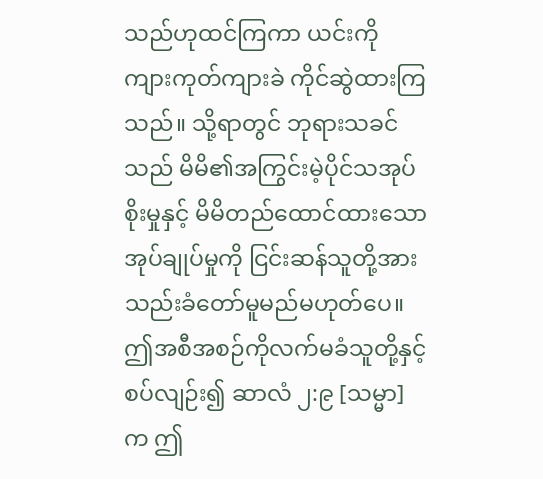သည်ဟုထင်ကြကာ ယင်းကို ကျားကုတ်ကျားခဲ ကိုင်ဆွဲထားကြသည်။ သို့ရာတွင် ဘုရားသခင်သည် မိမိ၏အကြွင်းမဲ့ပိုင်သအုပ်စိုးမှုနှင့် မိမိတည်ထောင်ထားသောအုပ်ချုပ်မှုကို ငြင်းဆန်သူတို့အား သည်းခံတော်မူမည်မဟုတ်ပေ။ ဤအစီအစဉ်ကိုလက်မခံသူတို့နှင့်စပ်လျဉ်း၍ ဆာလံ ၂:၉ [သမ္မာ] က ဤ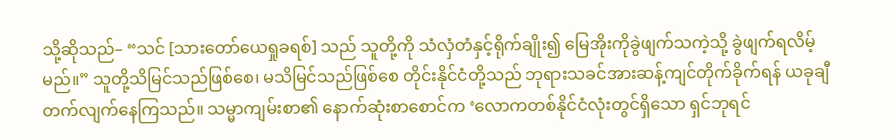သို့ဆိုသည်– “သင် [သားတော်ယေရှုခရစ်] သည် သူတို့ကို သံလှံတံနှင့်ရိုက်ချိုး၍ မြေအိုးကိုခွဲဖျက်သကဲ့သို့ ခွဲဖျက်ရလိမ့်မည်။” သူတို့သိမြင်သည်ဖြစ်စေ၊ မသိမြင်သည်ဖြစ်စေ တိုင်းနိုင်ငံတို့သည် ဘုရားသခင်အားဆန့်ကျင်တိုက်ခိုက်ရန် ယခုချီတက်လျက်နေကြသည်။ သမ္မာကျမ်းစာ၏ နောက်ဆုံးစာစောင်က ‘လောကတစ်နိုင်ငံလုံးတွင်ရှိသော ရှင်ဘုရင်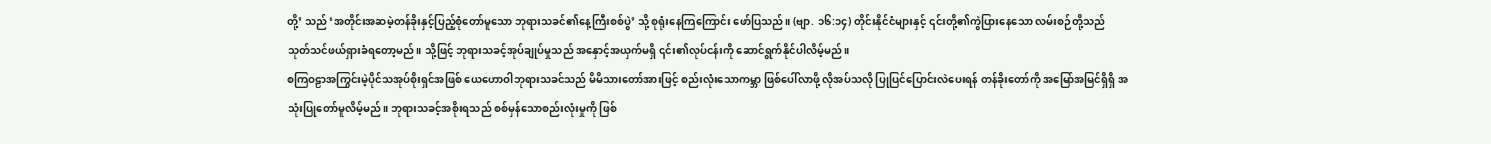တို့’ သည် ‘အတိုင်းအဆမဲ့တန်ခိုးနှင့်ပြည့်စုံတော်မူသော ဘုရားသခင်၏နေ့ကြီးစစ်ပွဲ’ သို့ စုရုံးနေကြကြောင်း ဖော်ပြသည်။ (ဗျာ. ၁၆:၁၄) တိုင်းနိုင်ငံများနှင့် ၎င်းတို့၏ကွဲပြားနေသော လမ်းစဉ်တို့သည် သုတ်သင်ဖယ်ရှားခံရတော့မည်။ သို့ဖြင့် ဘုရားသခင့်အုပ်ချုပ်မှုသည် အနှောင့်အယှက်မရှိ ၎င်း၏လုပ်ငန်းကို ဆောင်ရွက်နိုင်ပါလိမ့်မည်။
စကြဝဠာအကြွင်းမဲ့ပိုင်သအုပ်စိုးရှင်အဖြစ် ယေဟောဝါဘုရားသခင်သည် မိမိသားတော်အားဖြင့် စည်းလုံးသောကမ္ဘာ ဖြစ်ပေါ်လာဖို့ လိုအပ်သလို ပြုပြင်ပြောင်းလဲပေးရန် တန်ခိုးတော်ကို အမြော်အမြင်ရှိရှိ အသုံးပြုတော်မူလိမ့်မည်။ ဘုရားသခင့်အစိုးရသည် စစ်မှန်သောစည်းလုံးမှုကို ဖြစ်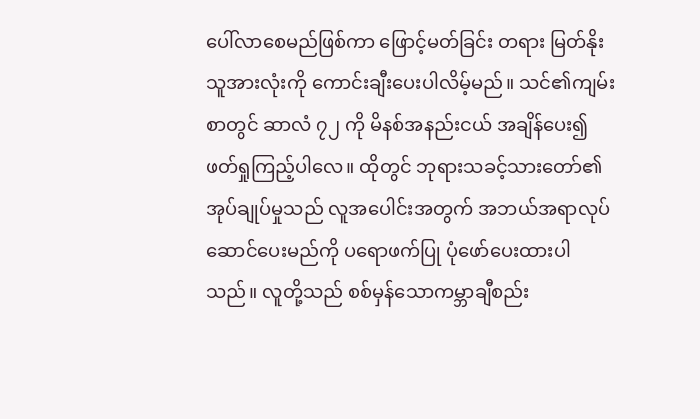ပေါ်လာစေမည်ဖြစ်ကာ ဖြောင့်မတ်ခြင်း တရား မြတ်နိုးသူအားလုံးကို ကောင်းချီးပေးပါလိမ့်မည်။ သင်၏ကျမ်းစာတွင် ဆာလံ ၇၂ ကို မိနစ်အနည်းငယ် အချိန်ပေး၍ ဖတ်ရှုကြည့်ပါလေ။ ထိုတွင် ဘုရားသခင့်သားတော်၏အုပ်ချုပ်မှုသည် လူအပေါင်းအတွက် အဘယ်အရာလုပ်ဆောင်ပေးမည်ကို ပရောဖက်ပြု ပုံဖော်ပေးထားပါသည်။ လူတို့သည် စစ်မှန်သောကမ္ဘာချီစည်း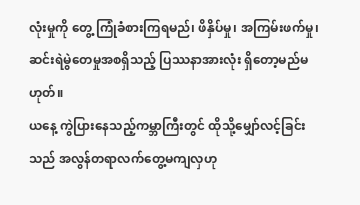လုံးမှုကို တွေ့ ကြုံခံစားကြရမည်၊ ဖိနှိပ်မှု၊ အကြမ်းဖက်မှု၊ ဆင်းရဲမွဲတေမှုအစရှိသည့် ပြဿနာအားလုံး ရှိတော့မည်မဟုတ်။
ယနေ့ ကွဲပြားနေသည့်ကမ္ဘာကြီးတွင် ထိုသို့မျှော်လင့်ခြင်းသည် အလွန်တရာလက်တွေ့မကျလှဟု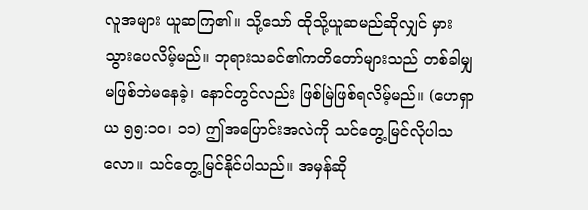လူအများ ယူဆကြ၏။ သို့သော် ထိုသို့ယူဆမည်ဆိုလျှင် မှားသွားပေလိမ့်မည်။ ဘုရားသခင်၏ကတိတော်များသည် တစ်ခါမျှ မဖြစ်ဘဲမနေခဲ့၊ နောင်တွင်လည်း ဖြစ်မြဲဖြစ်ရလိမ့်မည်။ (ဟေရှာယ ၅၅:၁၀၊ ၁၁) ဤအပြောင်းအလဲကို သင်တွေ့မြင်လိုပါသလော။ သင်တွေ့မြင်နိုင်ပါသည်။ အမှန်ဆို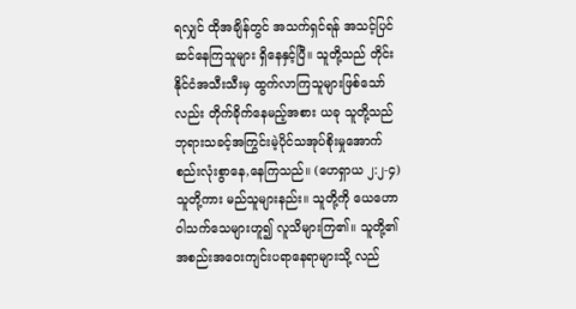ရလျှင် ထိုအချိန်တွင် အသက်ရှင်ရန် အသင့်ပြင်ဆင်နေကြသူများ ရှိနေနှင့်ပြီ။ သူတို့သည် တိုင်းနိုင်ငံအသီးသီးမှ ထွက်လာကြသူများဖြစ်သော်လည်း တိုက်ခိုက်နေမည့်အစား ယခု သူတို့သည် ဘုရားသခင့်အကြွင်းမဲ့ပိုင်သအုပ်စိုးမှုအောက် စည်းလုံးစွာနေ,နေကြသည်။ (ဟေရှာယ ၂:၂-၄) သူတို့ကား မည်သူများနည်း။ သူတို့ကို ယေဟောဝါသက်သေများဟူ၍ လူသိများကြ၏။ သူတို့၏ အစည်းအဝေးကျင်းပရာနေရာများသို့ လည်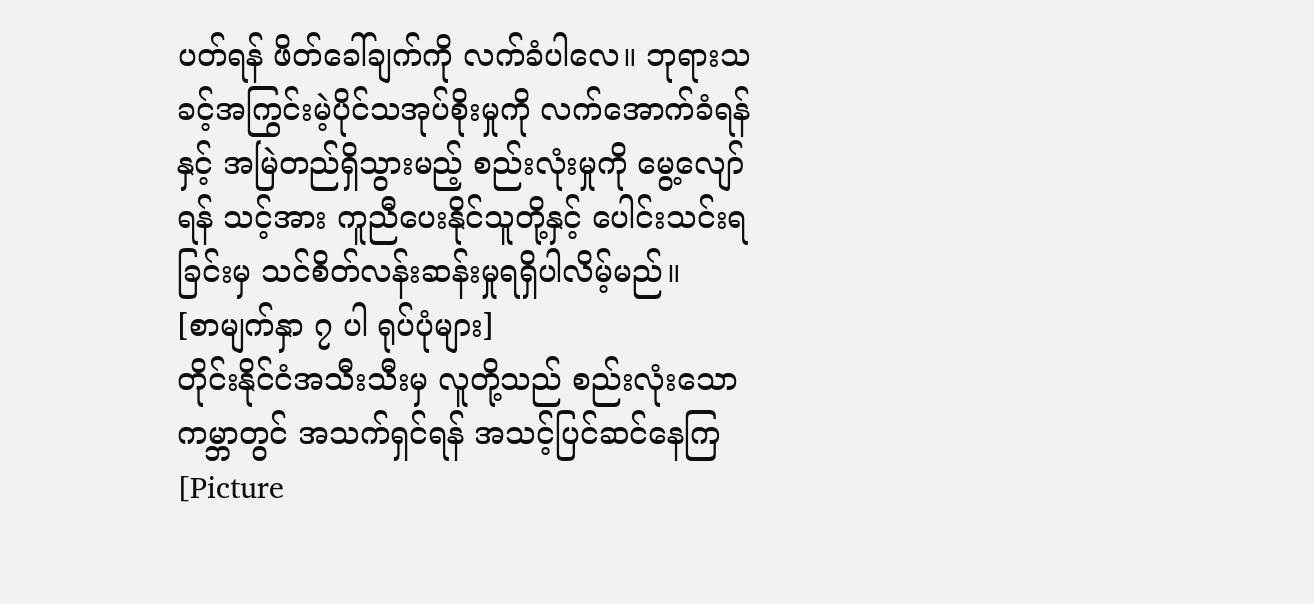ပတ်ရန် ဖိတ်ခေါ်ချက်ကို လက်ခံပါလေ။ ဘုရားသခင့်အကြွင်းမဲ့ပိုင်သအုပ်စိုးမှုကို လက်အောက်ခံရန်နှင့် အမြဲတည်ရှိသွားမည့် စည်းလုံးမှုကို မွေ့လျော်ရန် သင့်အား ကူညီပေးနိုင်သူတို့နှင့် ပေါင်းသင်းရခြင်းမှ သင်စိတ်လန်းဆန်းမှုရရှိပါလိမ့်မည်။
[စာမျက်နှာ ၇ ပါ ရုပ်ပုံများ]
တိုင်းနိုင်ငံအသီးသီးမှ လူတို့သည် စည်းလုံးသောကမ္ဘာတွင် အသက်ရှင်ရန် အသင့်ပြင်ဆင်နေကြ
[Picture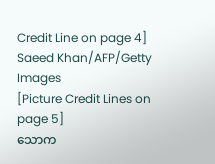Credit Line on page 4]
Saeed Khan/AFP/Getty Images
[Picture Credit Lines on page 5]
သောက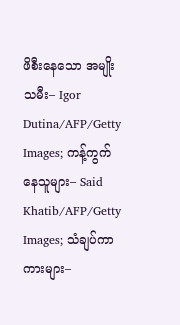ဖိစီးနေသော အမျိုးသမီး– Igor Dutina/AFP/Getty Images; ကန့်ကွက်နေသူများ– Said Khatib/AFP/Getty Images; သံချပ်ကာကားများ–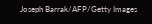Joseph Barrak/AFP/Getty Images